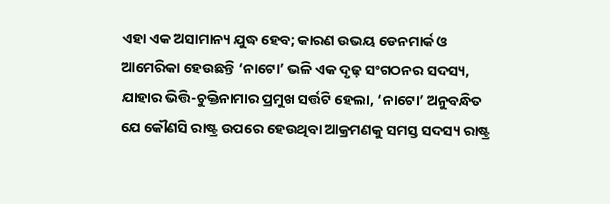ଏହା ଏକ ଅସାମାନ୍ୟ ଯୁଦ୍ଧ ହେବ; କାରଣ ଉଭୟ ଡେନମାର୍କ ଓ ଆମେରିକା ହେଉଛନ୍ତି ‘ନାଟୋ’ ଭଳି ଏକ ଦୃଢ଼ ସଂଗଠନର ସଦସ୍ୟ, ଯାହାର ଭିତ୍ତି-ଚୁକ୍ତିନାମାର ପ୍ରମୁଖ ସର୍ତ୍ତଟି ହେଲା, ‘ନାଟୋ’ ଅନୁବନ୍ଧିତ ଯେ କୌଣସି ରାଷ୍ଟ୍ର ଉପରେ ହେଉଥିବା ଆକ୍ରମଣକୁ ସମସ୍ତ ସଦସ୍ୟ ରାଷ୍ଟ୍ର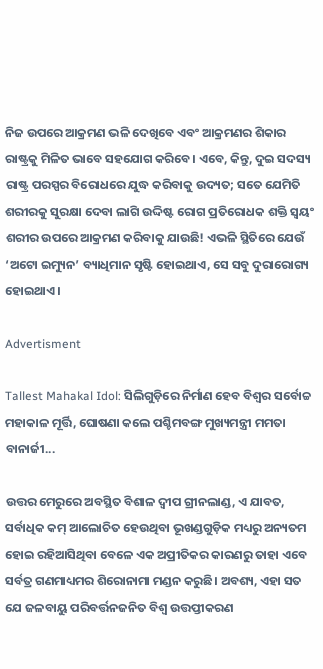ନିଜ ଉପରେ ଆକ୍ରମଣ ଭଳି ଦେଖିବେ ଏବଂ ଆକ୍ରମଣର ଶିକାର ରାଷ୍ଟ୍ରକୁ ମିଳିତ ଭାବେ ସହଯୋଗ କରିବେ। ଏବେ, କିନ୍ତୁ, ଦୁଇ ସଦସ୍ୟ ରାଷ୍ଟ୍ର ପରସ୍ପର ବିରୋଧରେ ଯୁଦ୍ଧ କରିବାକୁ ଉଦ୍ୟତ; ସତେ ଯେମିତି ଶରୀରକୁ ସୁରକ୍ଷା ଦେବା ଲାଗି ଉଦ୍ଦିଷ୍ଟ ରୋଗ ପ୍ରତିରୋଧକ ଶକ୍ତି ସ୍ବୟଂ ଶରୀର ଉପରେ ଆକ୍ରମଣ କରିବାକୁ ଯାଉଛି! ଏଭଳି ସ୍ଥିତିରେ ଯେଉଁ ‘ଅଟୋ ଇମ୍ୟୁନ’ ବ୍ୟାଧିମାନ ସୃଷ୍ଟି ହୋଇଥାଏ, ସେ ସବୁ ଦୁରାରୋଗ୍ୟ ହୋଇଥାଏ।

Advertisment

Tallest Mahakal Idol: ସିଲିଗୁଡ଼ିରେ ନିର୍ମାଣ ହେବ ବିଶ୍ବର ସର୍ବୋଚ୍ଚ ମହାକାଳ ମୂର୍ତ୍ତି, ଘୋଷଣା କଲେ ପଶ୍ଚିମବଙ୍ଗ ମୁଖ୍ୟମନ୍ତ୍ରୀ ମମତା ବାନାର୍ଜୀ...

ଉତ୍ତର ମେରୁରେ ଅବସ୍ଥିତ ବିଶାଳ ଦ୍ବୀପ ଗ୍ରୀନଲାଣ୍ଡ, ଏ ଯାବତ, ସର୍ବାଧିକ କମ୍‌ ଆଲୋଚିତ ହେଉଥିବା ଭୂଖଣ୍ଡଗୁଡ଼ିକ ମଧ୍ୟରୁ ଅନ୍ୟତମ ହୋଇ ରହିଆସିଥିବା ବେଳେ ଏକ ଅପ୍ରୀତିକର କାରଣରୁ ତାହା ଏବେ ସର୍ବତ୍ର ଗଣମାଧ୍ୟମର ଶିରୋନାମା ମଣ୍ଡନ କରୁଛି। ଅବଶ୍ୟ, ଏହା ସତ ଯେ ଜଳବାୟୁ ପରିବର୍ତ୍ତନଜନିତ ବିଶ୍ବ ଉତ୍ତପ୍ତୀକରଣ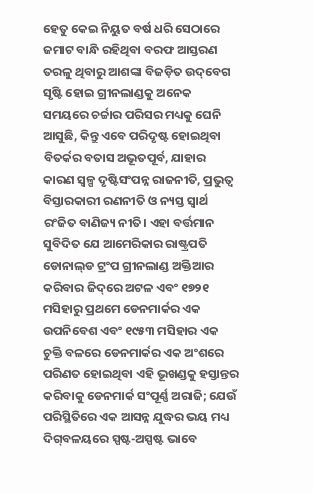ହେତୁ କେଇ ନିୟୁତ ବର୍ଷ ଧରି ସେଠାରେ ଜମାଟ ବାନ୍ଧି ରହିଥିବା ବରଫ ଆସ୍ତରଣ ତରଳୁ ଥିବାରୁ ଆଶଙ୍କା ବିଜଡ଼ିତ ଉଦ୍‌ବେଗ ସୃଷ୍ଟି ହୋଇ ଗ୍ରୀନଲାଣ୍ଡକୁ ଅନେକ ସମୟରେ ଚର୍ଚ୍ଚାର ପରିସର ମଧ୍ୟକୁ ଘେନି ଆସୁଛି, କିନ୍ତୁ ଏବେ ପରିଦୃଷ୍ଟ ହୋଇଥିବା ବିତର୍କର ବତାସ ଅଭୂତପୂର୍ବ, ଯାହାର କାରଣ ସ୍ବଳ୍ପ ଦୃଷ୍ଟିସଂପନ୍ନ ରାଜନୀତି, ପ୍ରଭୁତ୍ବ ବିସ୍ତାରକାରୀ ରଣନୀତି ଓ ନ୍ୟସ୍ତ ସ୍ବାର୍ଥ ରଂଜିତ ବାଣିଜ୍ୟ ନୀତି। ଏହା ବର୍ତ୍ତମାନ ସୁବିଦିତ ଯେ ଆମେରିକାର ରାଷ୍ଟ୍ରପତି ଡୋନାଲ୍‌ଡ ଟ୍ରଂପ ଗ୍ରୀନଲାଣ୍ଡ ଅକ୍ତିଆର କରିବାର ଜିଦ୍‌ରେ ଅଟଳ ଏବଂ ୧୭୨୧ ମସିହାରୁ ପ୍ରଥମେ ଡେନମାର୍କର ଏକ ଉପନିବେଶ ଏବଂ ୧୯୫୩ ମସିହାର ଏକ ଚୁକ୍ତି ବଳରେ ଡେନମାର୍କର ଏକ ଅଂଶରେ ପରିଣତ ହୋଇଥିବା ଏହି ଭୂଖଣ୍ଡକୁ ହସ୍ତାନ୍ତର କରିବାକୁ ଡେନମାର୍କ ସଂପୂର୍ଣ୍ଣ ଅରାଜି; ଯେଉଁ ପରିସ୍ଥିତିରେ ଏକ ଆସନ୍ନ ଯୁଦ୍ଧର ଭୟ ମଧ୍ୟ ଦିଗ୍‌ବଳୟରେ ସ୍ପଷ୍ଟ-ଅସ୍ପଷ୍ଟ ଭାବେ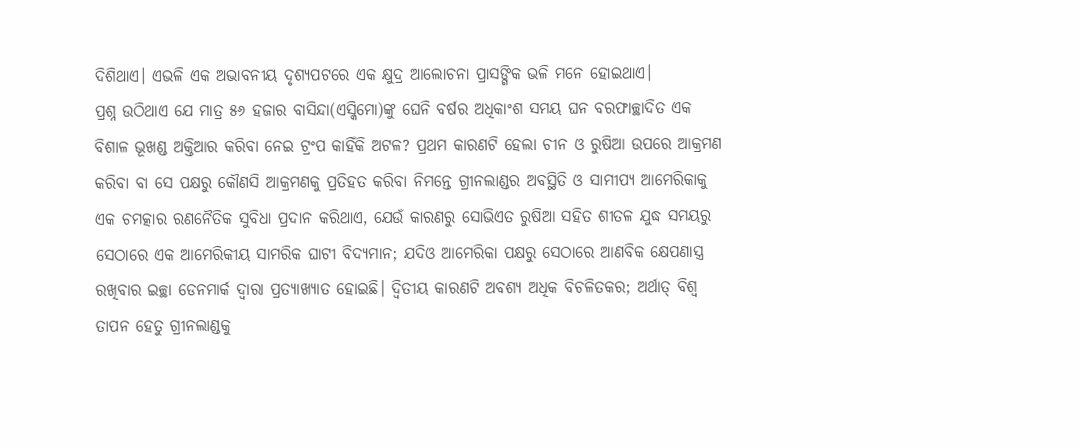ଦିଶିଥାଏ। ଏଭଳି ଏକ ଅଭାବନୀୟ ଦୃଶ୍ୟପଟରେ ଏକ କ୍ଷୁଦ୍ର ଆଲୋଚନା ପ୍ରାସଙ୍ଗିକ ଭଳି ମନେ ହୋଇଥାଏ।
ପ୍ରଶ୍ନ ଉଠିଥାଏ ଯେ ମାତ୍ର ୫୬ ହଜାର ବାସିନ୍ଦା(ଏସ୍କିମୋ)ଙ୍କୁ ଘେନି ବର୍ଷର ଅଧିକାଂଶ ସମୟ ଘନ ବରଫାଚ୍ଛାଦିତ ଏକ ବିଶାଳ ଭୂଖଣ୍ଡ ଅକ୍ତିଆର କରିବା ନେଇ ଟ୍ରଂପ କାହିଁକି ଅଟଳ? ପ୍ରଥମ କାରଣଟି ହେଲା ଚୀନ ଓ ରୁଷିଆ ଉପରେ ଆକ୍ରମଣ କରିବା ବା ସେ ପକ୍ଷରୁ କୌଣସି ଆକ୍ରମଣକୁ ପ୍ରତିହତ କରିବା ନିମନ୍ତେ ଗ୍ରୀନଲାଣ୍ଡର ଅବସ୍ଥିତି ଓ ସାମୀପ୍ୟ ଆମେରିକାକୁ ଏକ ଚମତ୍କାର ରଣନୈତିକ ସୁବିଧା ପ୍ରଦାନ କରିଥାଏ, ଯେଉଁ କାରଣରୁ ସୋଭିଏତ ରୁଷିଆ ସହିତ ଶୀତଳ ଯୁଦ୍ଧ ସମୟରୁ ସେଠାରେ ଏକ ଆମେରିକୀୟ ସାମରିକ ଘାଟୀ ବିଦ୍ୟମାନ; ଯଦିଓ ଆମେରିକା ପକ୍ଷରୁ ସେଠାରେ ଆଣବିକ କ୍ଷେପଣାସ୍ତ୍ର ରଖିବାର ଇଚ୍ଛା ଡେନମାର୍କ ଦ୍ବାରା ପ୍ରତ୍ୟାଖ୍ୟାତ ହୋଇଛି। ଦ୍ବିତୀୟ କାରଣଟି ଅବଶ୍ୟ ଅଧିକ ବିଚଳିତକର; ଅର୍ଥାତ୍‌ ବିଶ୍ବ ତାପନ ହେତୁ ଗ୍ରୀନଲାଣ୍ଡକୁ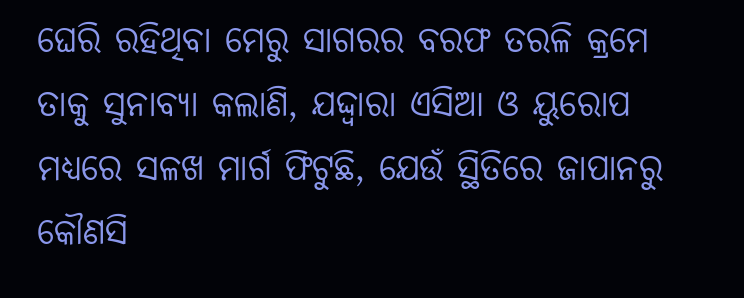ଘେରି ରହିଥିବା ମେରୁ ସାଗରର ବରଫ ତରଳି କ୍ରମେ ତାକୁ ସୁନାବ୍ୟା କଲାଣି, ଯଦ୍ଦ୍ବାରା ଏସିଆ ଓ ୟୁରୋପ ମଧ୍ୟରେ ସଳଖ ମାର୍ଗ ଫିଟୁଛି, ଯେଉଁ ସ୍ଥିତିରେ ଜାପାନରୁ କୌଣସି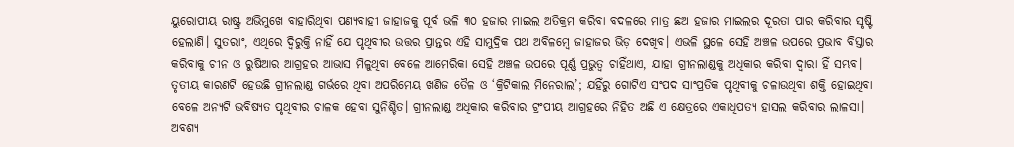ୟୁରୋପୀୟ ରାଷ୍ଟ୍ର ଅଭିମୁଖେ ବାହାରିଥିବା ପଣ୍ୟବାହୀ ଜାହାଜକୁ ପୂର୍ବ ଭଳି ୩୦ ହଜାର ମାଇଲ ଅତିକ୍ରମ କରିବା ବଦଳରେ ମାତ୍ର ଛଅ ହଜାର ମାଇଲର ଦୂରତା ପାର କରିବାର ସୃଷ୍ଟି ହେଲାଣି। ସୁତରାଂ, ଏଥିରେ ଦ୍ବିରୁକ୍ତି ନାହିଁ ଯେ ପୃଥିବୀର ଉତ୍ତର ପ୍ରାନ୍ତର ଏହି ସାମୁଦ୍ରିକ ପଥ ଅବିଳମ୍ବେ ଜାହାଜର ଭିଡ଼ ଦେଖିବ। ଏଭଳି ସ୍ଥଳେ ସେହି ଅଞ୍ଚଳ ଉପରେ ପ୍ରଭାବ ବିସ୍ତାର କରିବାକୁ ଚୀନ ଓ ରୁଷିଆର ଆଗ୍ରହର ଆଭାସ ମିଳୁଥିବା ବେଳେ ଆମେରିକା ସେହି ଅଞ୍ଚଳ ଉପରେ ପୂର୍ଣ୍ଣ ପ୍ରଭୁତ୍ବ ଚାହିଁଥାଏ, ଯାହା ଗ୍ରୀନଲାଣ୍ଡକୁ ଅଧିକାର କରିବା ଦ୍ବାରା ହିଁ ସମ୍ଭବ। ତୃତୀୟ କାରଣଟି ହେଉଛି ଗ୍ରୀନଲାଣ୍ଡ ଗର୍ଭରେ ଥିବା ଅପରିମେୟ ଖଣିଜ ତୈଳ ଓ ‘କ୍ରିଟିକାଲ ମିନେରାଲ’; ଯହିଁରୁ ଗୋଟିଏ ସଂପଦ ସାଂପ୍ରତିକ ପୃଥିବୀକୁ ଚଳାଉଥିବା ଶକ୍ତି ହୋଇଥିବା ବେଳେ ଅନ୍ୟଟି ଭବିଷ୍ୟତ ପୃଥିବୀର ଚାଳକ ହେବା ସୁନିଶ୍ଚିତ। ଗ୍ରୀନଲାଣ୍ଡ ଅଧିକାର କରିବାର ଟ୍ରଂପୀୟ ଆଗ୍ରହରେ ନିହିତ ଅଛି ଏ କ୍ଷେତ୍ରରେ ଏକାଧିପତ୍ୟ ହାସଲ କରିବାର ଲାଳସା। ଅବଶ୍ୟ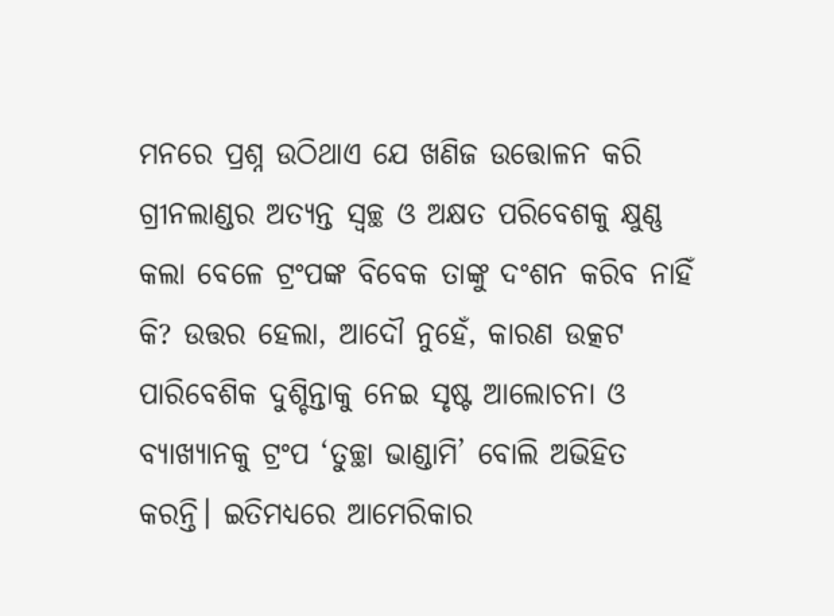ମନରେ ପ୍ରଶ୍ନ ଉଠିଥାଏ ଯେ ଖଣିଜ ଉତ୍ତୋଳନ କରି ଗ୍ରୀନଲାଣ୍ଡର ଅତ୍ୟନ୍ତ ସ୍ବଚ୍ଛ ଓ ଅକ୍ଷତ ପରିବେଶକୁ କ୍ଷୁଣ୍ଣ କଲା ବେଳେ ଟ୍ରଂପଙ୍କ ବିବେକ ତାଙ୍କୁ ଦଂଶନ କରିବ ନାହିଁ କି? ଉତ୍ତର ହେଲା, ଆଦୌ ନୁହେଁ, କାରଣ ଉତ୍କଟ ପାରିବେଶିକ ଦୁଶ୍ଚିନ୍ତାକୁ ନେଇ ସୃଷ୍ଟ ଆଲୋଚନା ଓ ବ୍ୟାଖ୍ୟାନକୁ ଟ୍ରଂପ ‘ତୁଚ୍ଛା ଭାଣ୍ଡାମି’ ବୋଲି ଅଭିହିତ କରନ୍ତି। ଇତିମଧ୍ୟରେ ଆମେରିକାର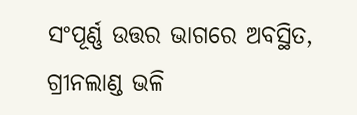ସଂପୂର୍ଣ୍ଣ ଉତ୍ତର ଭାଗରେ ଅବସ୍ଥିତ, ଗ୍ରୀନଲାଣ୍ଡ ଭଳି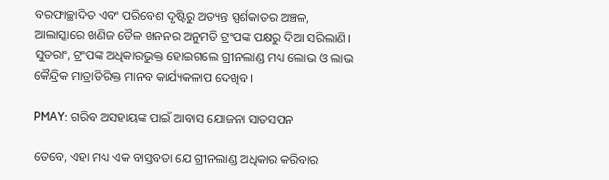ବରଫାଚ୍ଛାଦିତ ଏବଂ ପରିବେଶ ଦୃଷ୍ଟିରୁ ଅତ୍ୟନ୍ତ ସ୍ପର୍ଶକାତର ଅଞ୍ଚଳ, ଆଲାସ୍କାରେ ଖଣିଜ ତୈଳ ଖନନର ଅନୁମତି ଟ୍ରଂପଙ୍କ ପକ୍ଷରୁ ଦିଆ ସରିଲାଣି। ସୁତରାଂ, ଟ୍ରଂପଙ୍କ ଅଧିକାରଭୁକ୍ତ ହୋଇଗଲେ ଗ୍ରୀନଲାଣ୍ଡ ମଧ୍ୟ ଲୋଭ ଓ ଲାଭ କୈନ୍ଦ୍ରିକ ମାତ୍ରାତିରିକ୍ତ ମାନବ କାର୍ଯ୍ୟକଳାପ ଦେଖିବ।

PMAY: ଗରିବ ଅସହାୟଙ୍କ ପାଇଁ ଆବାସ ଯୋଜନା ସାତସପନ

ତେବେ, ଏହା ମଧ୍ୟ ଏକ ବାସ୍ତବତା ଯେ ଗ୍ରୀନଲାଣ୍ଡ ଅଧିକାର କରିବାର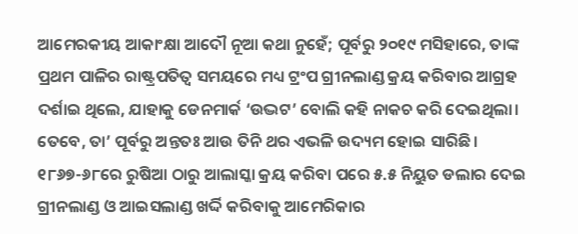ଆମେରକୀୟ ଆକାଂକ୍ଷା ଆଦୌ ନୂଆ କଥା ନୁହେଁ; ପୂର୍ବରୁ ୨୦୧୯ ମସିହାରେ, ତାଙ୍କ ପ୍ରଥମ ପାଳିର ରାଷ୍ଟ୍ରପତିତ୍ବ ସମୟରେ ମଧ୍ୟ ଟ୍ରଂପ ଗ୍ରୀନଲାଣ୍ଡ କ୍ରୟ କରିବାର ଆଗ୍ରହ ଦର୍ଶାଇ ଥିଲେ, ଯାହାକୁ ଡେନମାର୍କ ‘ଉଦ୍ଭଟ’ ବୋଲି କହି ନାକଚ କରି ଦେଇଥିଲା। ତେବେ, ତା’ ପୂର୍ବରୁ ଅନ୍ତତଃ ଆଉ ତିନି ଥର ଏଭଳି ଉଦ୍ୟମ ହୋଇ ସାରିଛି। ୧୮୬୭-୬୮ରେ ରୁଷିଆ ଠାରୁ ଆଲାସ୍କା କ୍ରୟ କରିବା ପରେ ୫.୫ ନିୟୁତ ଡଲାର ଦେଇ ଗ୍ରୀନଲାଣ୍ଡ ଓ ଆଇସଲାଣ୍ଡ ଖର୍ଦ୍ଦି କରିବାକୁ ଆମେରିକାର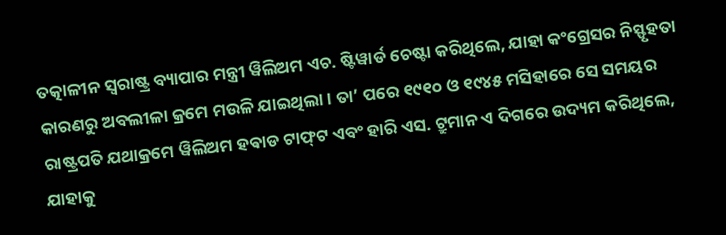ତତ୍କାଳୀନ ସ୍ବରାଷ୍ଟ୍ର ବ୍ୟାପାର ମନ୍ତ୍ରୀ ୱିଲିଅମ ଏଚ. ଷ୍ଟିୱାର୍ଡ ଚେଷ୍ଟା କରିଥିଲେ, ଯାହା କଂଗ୍ରେସର ନିସ୍ଫୃହତା କାରଣରୁ ଅବଲୀଳା କ୍ରମେ ମଉଳି ଯାଇଥିଲା। ତା’ ପରେ ୧୯୧୦ ଓ ୧୯୪୫ ମସିହାରେ ସେ ସମୟର ରାଷ୍ଟ୍ରପତି ଯଥାକ୍ରମେ ୱିଲିଅମ ହଵାଡ ଟାଫ୍‌ଟ ଏବଂ ହାରି ଏସ. ଟ୍ରୁମାନ ଏ ଦିଗରେ ଉଦ୍ୟମ କରିଥିଲେ, ଯାହାକୁ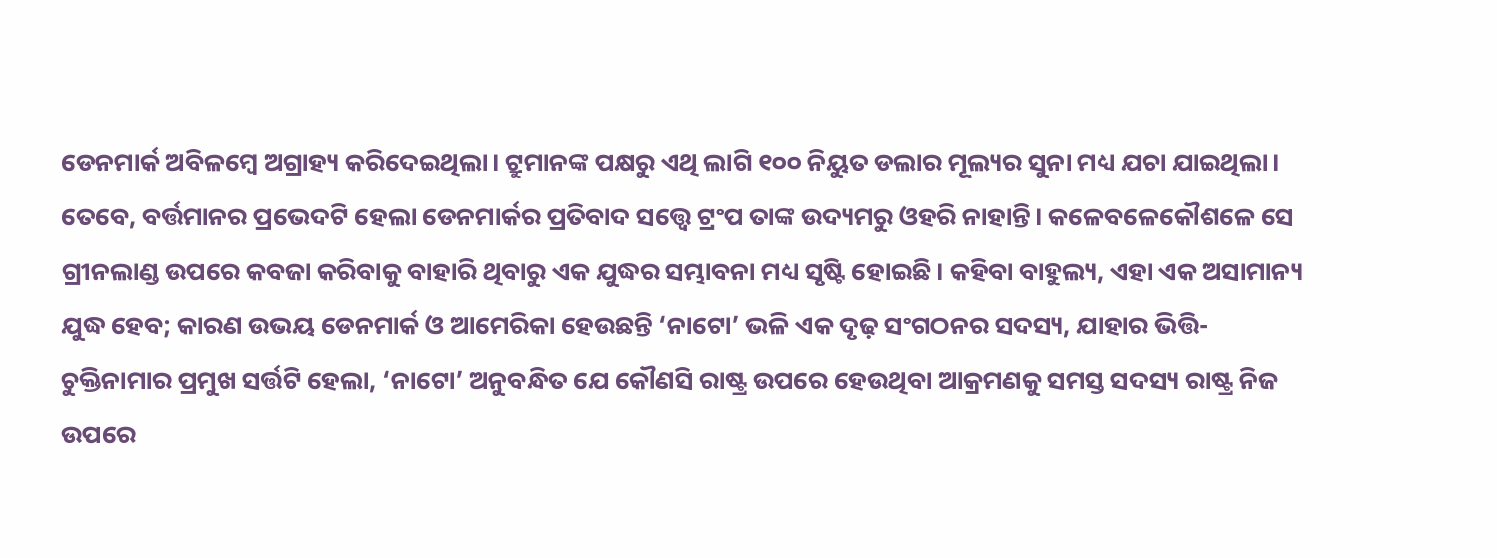ଡେନମାର୍କ ଅବିଳମ୍ବେ ଅଗ୍ରାହ୍ୟ କରିଦେଇଥିଲା। ଟ୍ରୁମାନଙ୍କ ପକ୍ଷରୁ ଏଥି ଲାଗି ୧୦୦ ନିୟୁତ ଡଲାର ମୂଲ୍ୟର ସୁନା ମଧ୍ୟ ଯଚା ଯାଇଥିଲା। ତେବେ, ବର୍ତ୍ତମାନର ପ୍ରଭେଦଟି ହେଲା ଡେନମାର୍କର ପ୍ରତିବାଦ ସତ୍ତ୍ବେ ଟ୍ରଂପ ତାଙ୍କ ଉଦ୍ୟମରୁ ଓହରି ନାହାନ୍ତି। କଳେବଳେକୌଶଳେ ସେ ଗ୍ରୀନଲାଣ୍ଡ ଉପରେ କବଜା କରିବାକୁ ବାହାରି ଥିବାରୁ ଏକ ଯୁଦ୍ଧର ସମ୍ଭାବନା ମଧ୍ୟ ସୃଷ୍ଟି ହୋଇଛି। କହିବା ବାହୁଲ୍ୟ, ଏହା ଏକ ଅସାମାନ୍ୟ ଯୁଦ୍ଧ ହେବ; କାରଣ ଉଭୟ ଡେନମାର୍କ ଓ ଆମେରିକା ହେଉଛନ୍ତି ‘ନାଟୋ’ ଭଳି ଏକ ଦୃଢ଼ ସଂଗଠନର ସଦସ୍ୟ, ଯାହାର ଭିତ୍ତି-ଚୁକ୍ତିନାମାର ପ୍ରମୁଖ ସର୍ତ୍ତଟି ହେଲା, ‘ନାଟୋ’ ଅନୁବନ୍ଧିତ ଯେ କୌଣସି ରାଷ୍ଟ୍ର ଉପରେ ହେଉଥିବା ଆକ୍ରମଣକୁ ସମସ୍ତ ସଦସ୍ୟ ରାଷ୍ଟ୍ର ନିଜ ଉପରେ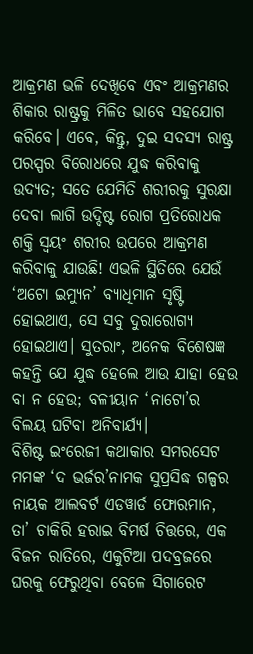ଆକ୍ରମଣ ଭଳି ଦେଖିବେ ଏବଂ ଆକ୍ରମଣର ଶିକାର ରାଷ୍ଟ୍ରକୁ ମିଳିତ ଭାବେ ସହଯୋଗ କରିବେ। ଏବେ, କିନ୍ତୁ, ଦୁଇ ସଦସ୍ୟ ରାଷ୍ଟ୍ର ପରସ୍ପର ବିରୋଧରେ ଯୁଦ୍ଧ କରିବାକୁ ଉଦ୍ୟତ; ସତେ ଯେମିତି ଶରୀରକୁ ସୁରକ୍ଷା ଦେବା ଲାଗି ଉଦ୍ଦିଷ୍ଟ ରୋଗ ପ୍ରତିରୋଧକ ଶକ୍ତି ସ୍ବୟଂ ଶରୀର ଉପରେ ଆକ୍ରମଣ କରିବାକୁ ଯାଉଛି! ଏଭଳି ସ୍ଥିତିରେ ଯେଉଁ ‘ଅଟୋ ଇମ୍ୟୁନ’ ବ୍ୟାଧିମାନ ସୃଷ୍ଟି ହୋଇଥାଏ, ସେ ସବୁ ଦୁରାରୋଗ୍ୟ ହୋଇଥାଏ। ସୁତରାଂ, ଅନେକ ବିଶେଷଜ୍ଞ କହନ୍ତି ଯେ ଯୁଦ୍ଧ ହେଲେ ଆଉ ଯାହା ହେଉ ବା ନ ହେଉ; ବଳୀୟାନ ‘ନାଟୋ’ର ବିଲୟ ଘଟିବା ଅନିବାର୍ଯ୍ୟ।
ବିଶିଷ୍ଟ ଇଂରେଜୀ କଥାକାର ସମରସେଟ ମମଙ୍କ ‘ଦ ଭର୍ଜର’ନାମକ ସୁପ୍ରସିଦ୍ଧ ଗଳ୍ପର ନାୟକ ଆଲବର୍ଟ ଏଡୱାର୍ଡ ଫୋରମାନ, ତା’ ଚାକିରି ହରାଇ ବିମର୍ଷ ଚିତ୍ତରେ, ଏକ ବିଜନ ରାତିରେ, ଏକୁଟିଆ ପଦବ୍ରଜରେ ଘରକୁ ଫେରୁଥିବା ବେଳେ ସିଗାରେଟ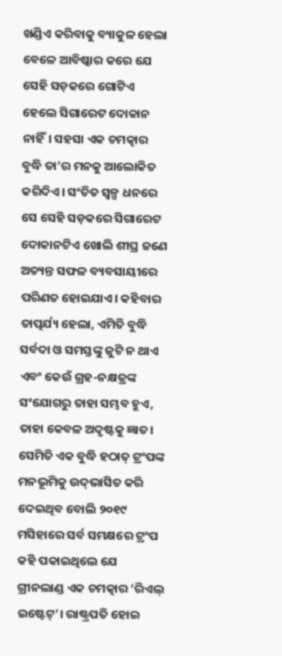ଖଣ୍ଡିଏ କରିବାକୁ ବ୍ୟାକୁଳ ହେଲା ବେଳେ ଆବିଷ୍କାର କରେ ଯେ ସେହି ସଡ଼କରେ ଗୋଟିଏ ହେଲେ ସିଗାରେଟ ଦୋକାନ ନାହିଁ। ସହସା ଏକ ଚମତ୍କାର ବୁଦ୍ଧି ତା’ର ମନକୁ ଆଲୋକିତ କରିଦିଏ। ସଂଚିତ ସ୍ବଳ୍ପ ଧନରେ ସେ ସେହି ସଡ଼କରେ ସିଗାରେଟ ଦୋକାନଟିଏ ଖୋଲି ଶୀଘ୍ର ଜଣେ ଅତ୍ୟନ୍ତ ସଫଳ ବ୍ୟବସାୟୀରେ ପରିଣତ ହୋଇଯାଏ। କହିବାର ତାତ୍ପର୍ଯ୍ୟ ହେଲା, ଏମିତି ବୁଦ୍ଧି ସର୍ବଦା ଓ ସମସ୍ତଙ୍କୁ ଜୁଟି ନ ଥାଏ ଏବଂ କେଉଁ ଗ୍ରହ-ନକ୍ଷତ୍ରଙ୍କ ସଂଯୋଗରୁ ତାହା ସମ୍ଭବ ହୁଏ, ତାହା କେବଳ ଅଦୃଷ୍ଟକୁ ଜ୍ଞାତ। ସେମିତି ଏକ ବୁଦ୍ଧି ହଠାତ୍ ଟ୍ରଂପଙ୍କ ମନଭୂମିକୁ ଉଦ୍‌ଭାସିତ କରି ଦେଇଥିବ ବୋଲି ୨୦୧୯ ମସିହାରେ ସର୍ବ ସମକ୍ଷରେ ଟ୍ରଂପ କହି ପକାଇଥିଲେ ଯେ ଗ୍ରୀନଲାଣ୍ଡ ଏକ ଚମତ୍କାର ‘ରିଏଲ୍‌ ଇଷ୍ଟେଟ୍‌’। ରାଷ୍ଟ୍ରପତି ହୋଇ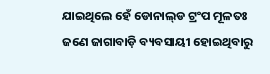ଯାଇଥିଲେ ହେଁ ଡୋନାଲ୍‌ଡ ଟ୍ରଂପ ମୂଳତଃ ଜଣେ ଜାଗାବାଡ଼ି ବ୍ୟବସାୟୀ ହୋଇଥିବାରୁ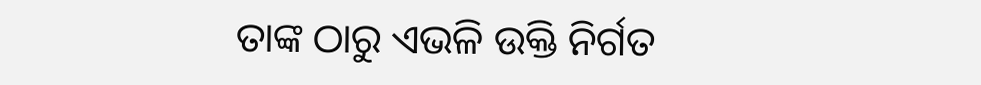ତାଙ୍କ ଠାରୁ ଏଭଳି ଉକ୍ତି ନିର୍ଗତ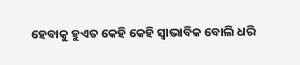ହେବାକୁ ହୁଏତ କେହି କେହି ସ୍ବାଭାବିକ ବୋଲି ଧରି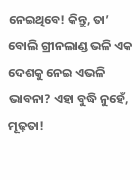ନେଇଥିବେ! କିନ୍ତୁ, ତା’ ବୋଲି ଗ୍ରୀନଲାଣ୍ଡ ଭଳି ଏକ ଦେଶକୁ ନେଇ ଏଭଳି ଭାବନା? ଏହା ବୁଦ୍ଧି ନୁହେଁ, ମୂଢ଼ତା!